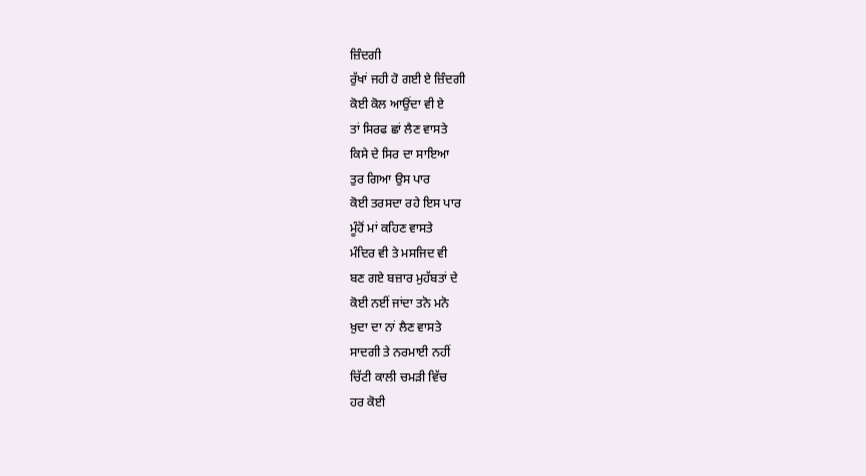ਜ਼ਿੰਦਗੀ
ਰੁੱਖਾਂ ਜਹੀ ਹੋ ਗਈ ਏ ਜ਼ਿੰਦਗੀ
ਕੋਈ ਕੋਲ ਆਉਂਦਾ ਵੀ ਏ
ਤਾਂ ਸਿਰਫ ਛਾਂ ਲੈਣ ਵਾਸਤੇ
ਕਿਸੇ ਦੇ ਸਿਰ ਦਾ ਸਾਇਆ
ਤੁਰ ਗਿਆ ਉਸ ਪਾਰ
ਕੋਈ ਤਰਸਦਾ ਰਹੇ ਇਸ ਪਾਰ
ਮੂੰਹੋਂ ਮਾਂ ਕਹਿਣ ਵਾਸਤੇ
ਮੰਦਿਰ ਵੀ ਤੇ ਮਸਜਿਦ ਵੀ
ਬਣ ਗਏ ਬਜ਼ਾਰ ਮੁਹੱਬਤਾਂ ਦੇ
ਕੋਈ ਨਈਂ ਜਾਂਦਾ ਤਨੋ ਮਨੋ
ਖ਼ੁਦਾ ਦਾ ਨਾਂ ਲੈਣ ਵਾਸਤੇ
ਸਾਦਗੀ ਤੇ ਨਰਮਾਈ ਨਹੀਂ
ਚਿੱਟੀ ਕਾਲੀ ਚਮੜੀ ਵਿੱਚ
ਹਰ ਕੋਈ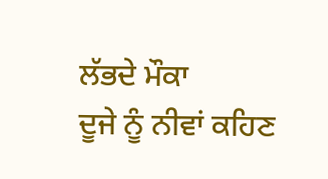ਲੱਭਦੇ ਮੌਕਾ
ਦੂਜੇ ਨੂੰ ਨੀਵਾਂ ਕਹਿਣ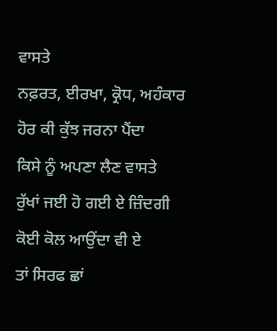ਵਾਸਤੇ
ਨਫ਼ਰਤ, ਈਰਖਾ, ਕ੍ਰੋਧ, ਅਹੰਕਾਰ
ਹੋਰ ਕੀ ਕੁੱਝ ਜਰਨਾ ਪੈਂਦਾ
ਕਿਸੇ ਨੂੰ ਅਪਣਾ ਲੈਣ ਵਾਸਤੇ
ਰੁੱਖਾਂ ਜਈ ਹੋ ਗਈ ਏ ਜ਼ਿੰਦਗੀ
ਕੋਈ ਕੋਲ ਆਉਂਦਾ ਵੀ ਏ
ਤਾਂ ਸਿਰਫ ਛਾਂ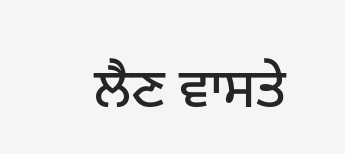ਲੈਣ ਵਾਸਤੇ